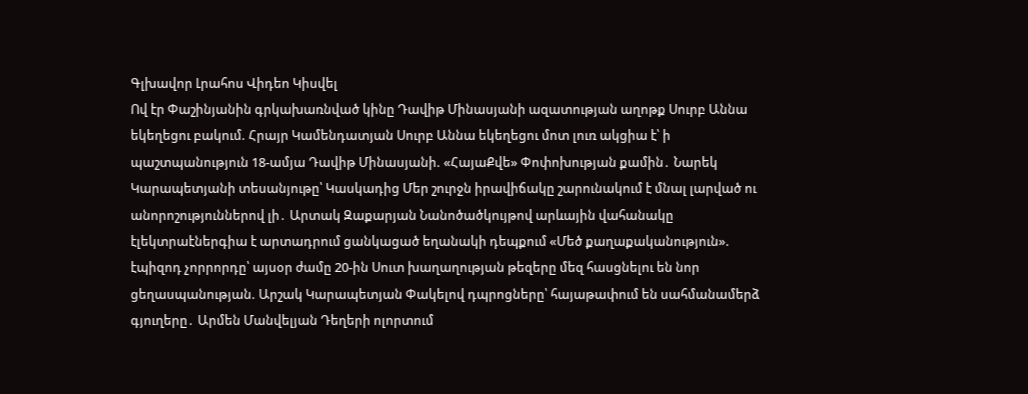Գլխավոր Լրահոս Վիդեո Կիսվել
Ով էր Փաշինյանին գրկախառնված կինը Դավիթ Մինասյանի ազատության աղոթք Սուրբ Աննա եկեղեցու բակում. Հրայր Կամենդատյան Սուրբ Աննա եկեղեցու մոտ լուռ ակցիա է՝ ի պաշտպանություն 18-ամյա Դավիթ Մինասյանի. «ՀայաՔվե» Փոփոխության քամին․ Նարեկ Կարապետյանի տեսանյութը՝ Կասկադից Մեր շուրջն իրավիճակը շարունակում է մնալ լարված ու անորոշություններով լի․ Արտակ Զաքարյան Նանոծածկույթով արևային վահանակը էլեկտրաէներգիա է արտադրում ցանկացած եղանակի դեպքում «Մեծ քաղաքականություն». էպիզոդ չորրորդը՝ այսօր ժամը 20-ին Սուտ խաղաղության թեզերը մեզ հասցնելու են նոր ցեղասպանության. Արշակ Կարապետյան Փակելով դպրոցները՝ հայաթափում են սահմանամերձ գյուղերը․ Արմեն Մանվելյան Դեղերի ոլորտում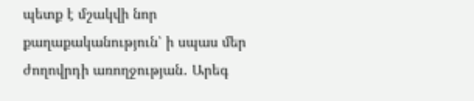պետք է մշակվի նոր քաղաքականություն՝ ի սպաս մեր ժողովրդի առողջության․ Արեգ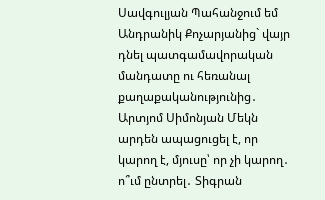Սավգուլյան Պահանջում եմ Անդրանիկ Քոչարյանից` վայր դնել պատգամավորական մանդատը ու հեռանալ քաղաքականությունից․ Արտյոմ Սիմոնյան Մեկն արդեն ապացուցել է, որ կարող է, մյուսը՝ որ չի կարող․ ո՞ւմ ընտրել․ Տիգրան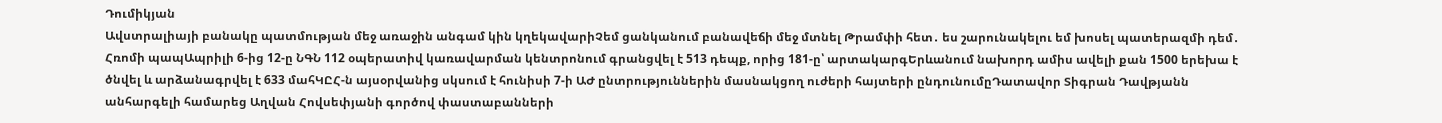Դումիկյան
Ավստրալիայի բանակը պատմության մեջ առաջին անգամ կին կղեկավարիՉեմ ցանկանում բանավեճի մեջ մտնել Թրամփի հետ․ ես շարունակելու եմ խոսել պատերազմի դեմ․ Հռոմի պապԱպրիլի 6-ից 12-ը ՆԳՆ 112 օպերատիվ կառավարման կենտրոնում գրանցվել է 513 դեպք, որից 181-ը՝ արտակարգԵրևանում նախորդ ամիս ավելի քան 1500 երեխա է ծնվել և արձանագրվել է 633 մահԿԸՀ-ն այսօրվանից սկսում է հունիսի 7-ի ԱԺ ընտրություններին մասնակցող ուժերի հայտերի ընդունումըԴատավոր Տիգրան Դավթյանն անհարգելի համարեց Աղվան Հովսեփյանի գործով փաստաբանների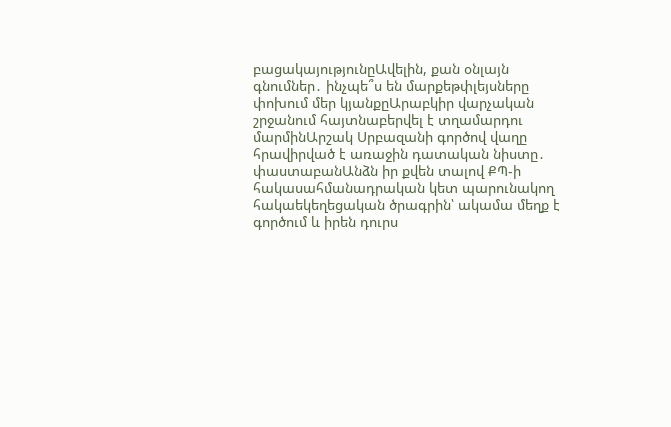բացակայությունըԱվելին, քան օնլայն գնումներ․ ինչպե՞ս են մարքեթփլեյսները փոխում մեր կյանքըԱրաբկիր վարչական շրջանում հայտնաբերվել է տղամարդու մարմինԱրշակ Սրբազանի գործով վաղը հրավիրված է առաջին դատական նիստը․ փաստաբանԱնձն իր քվեն տալով ՔՊ-ի հակասահմանադրական կետ պարունակող հակաեկեղեցական ծրագրին՝ ակամա մեղք է գործում և իրեն դուրս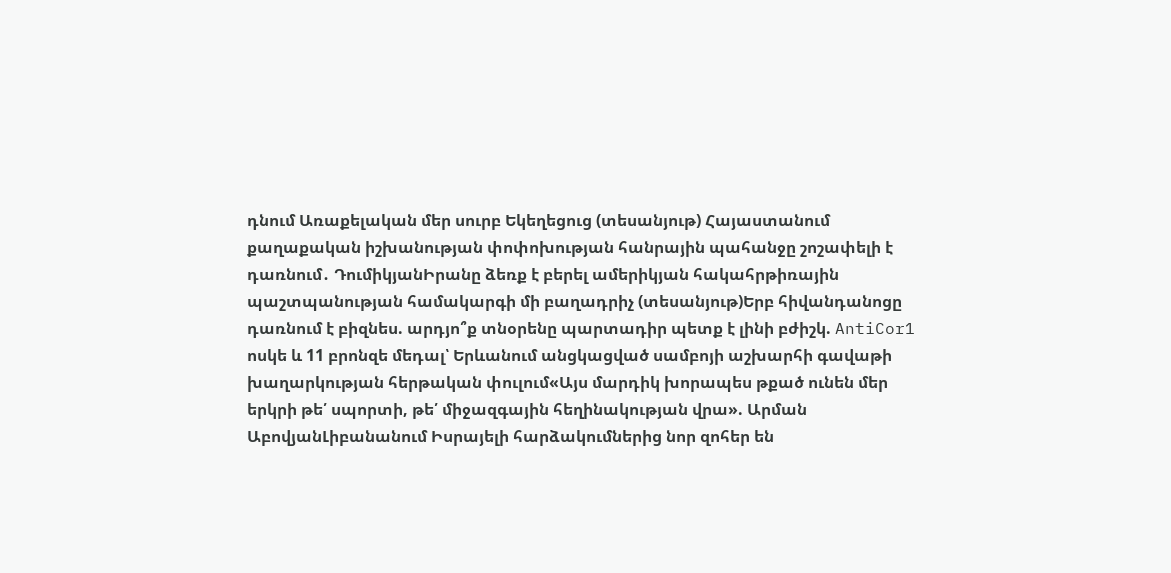դնում Առաքելական մեր սուրբ Եկեղեցուց (տեսանյութ) Հայաստանում քաղաքական իշխանության փոփոխության հանրային պահանջը շոշափելի է դառնում․ ԴումիկյանԻրանը ձեռք է բերել ամերիկյան հակահրթիռային պաշտպանության համակարգի մի բաղադրիչ (տեսանյութ)Երբ հիվանդանոցը դառնում է բիզնես. արդյո՞ք տնօրենը պարտադիր պետք է լինի բժիշկ. AntiCor1 ոսկե և 11 բրոնզե մեդալ՝ Երևանում անցկացված սամբոյի աշխարհի գավաթի խաղարկության հերթական փուլում«Այս մարդիկ խորապես թքած ունեն մեր երկրի թե՛ սպորտի, թե՛ միջազգային հեղինակության վրա». Արման ԱբովյանԼիբանանում Իսրայելի հարձակումներից նոր զոհեր են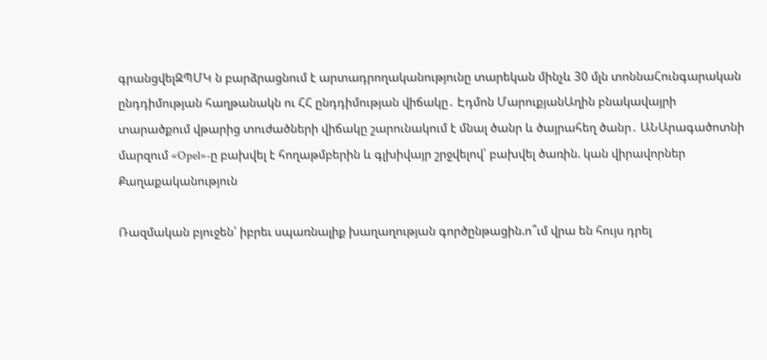գրանցվելԶՊՄԿ ն բարձրացնում է արտադրողականությունը տարեկան մինչև 30 մլն տոննաՀունգարական ընդդիմության հաղթանակն ու ՀՀ ընդդիմության վիճակը․ Էդմոն ՄարուքյանԱղին բնակավայրի տարածքում վթարից տուժածների վիճակը շարունակում է մնալ ծանր և ծայրահեղ ծանր․ ԱՆԱրագածոտնի մարզում «Opel»-ը բախվել է հողաթմբերին և գլխիվայր շրջվելով՝ բախվել ծառին. կան վիրավորներ
Քաղաքականություն

Ռազմական բյուջեն՝ իբրեւ սպառնալիք խաղաղության գործընթացին.ո՞ւմ վրա են հույս դրել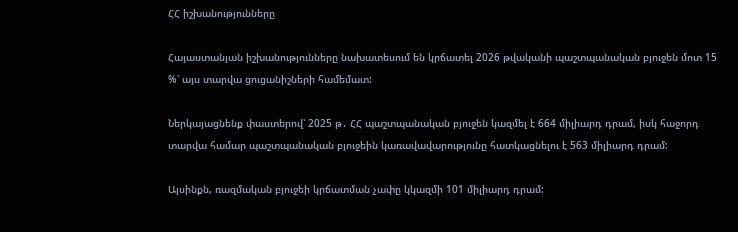ՀՀ իշխանությունները

Հայաստանյան իշխանությունները նախատեսում են կրճատել 2026 թվականի պաշտպանական բյուջեն մոտ 15 %՝ այս տարվա ցուցանիշների համեմատ:

Ներկայացնենք փաստերով՝ 2025 թ․ ՀՀ պաշտպանական բյուջեն կազմել է 664 միլիարդ դրամ, իսկ հաջորդ տարվա համար պաշտպանական բյուջեին կառավավարությունը հատկացնելու է 563 միլիարդ դրամ:

Այսինքն, ռազմական բյուջեի կրճատման չափը կկազմի 101 միլիարդ դրամ: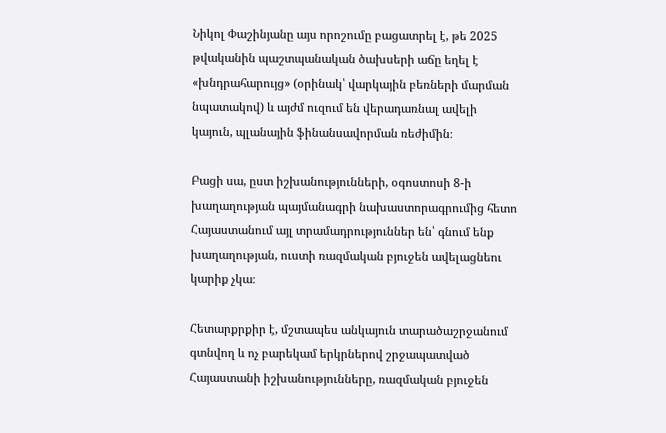Նիկոլ Փաշինյանը այս որոշումը բացատրել է, թե 2025 թվականին պաշտպանական ծախսերի աճը եղել է «խնդրահարույց» (օրինակ՝ վարկային բեռների մարման նպատակով) և այժմ ուզում են վերադառնալ ավելի կայուն, պլանային ֆինանսավորման ռեժիմին։

Բացի սա, ըստ իշխանությունների, օգոստոսի 8-ի խաղաղության պայմանագրի նախաստորագրումից հետո Հայաստանում այլ տրամադրություններ են՝ գնում ենք խաղաղության, ուստի ռազմական բյուջեն ավելացնեու կարիք չկա։

Հետարքրքիր է, մշտապես անկայուն տարածաշրջանում գտնվող և ոչ բարեկամ երկրներով շրջապատված Հայաստանի իշխանությունները, ռազմական բյուջեն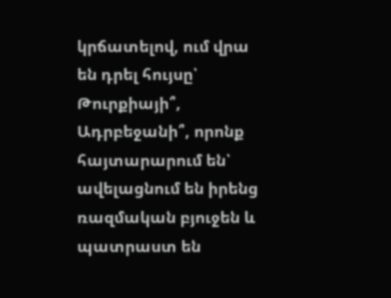կրճատելով, ում վրա են դրել հույսը՝ Թուրքիայի՞, Ադրբեջանի՞, որոնք հայտարարում են՝ ավելացնում են իրենց ռազմական բյուջեն և պատրաստ են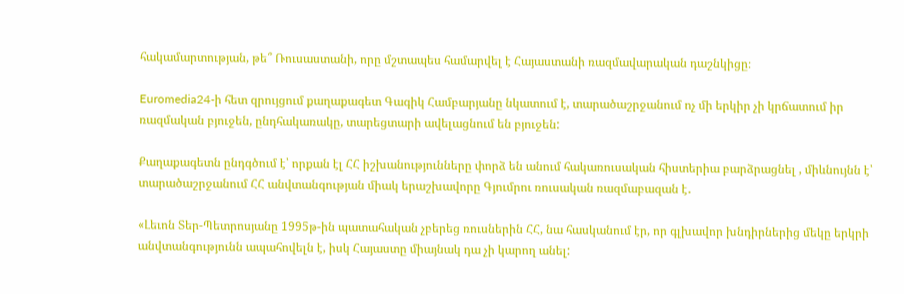հակամարտության, թե՞ Ռուսաստանի, որը մշտապես համարվել է Հայաստանի ռազմավարական դաշնկիցը։

Euromedia24-ի հետ զրույցում քաղաքագետ Գագիկ Համբարյանը նկատում է, տարածաշրջանում ոչ մի երկիր չի կրճատում իր ռազմական բյուջեն, ընդհակառակը, տարեցտարի ավելացնում են բյուջեն:

Քաղաքագետն ընդգծում է՝ որքան էլ ՀՀ իշխանությունները փորձ են անում հակառուսական հիստերիա բարձրացնել , միևնույնն է՝ տարածաշրջանում ՀՀ անվտանգության միակ երաշխավորը Գյումրու ռուսական ռազմաբազան է․

«Լեւոն Տեր-Պետրոսյանը 1995թ-ին պատահական չբերեց ռուսներին ՀՀ, նա հասկանում էր, որ գլխավոր խնդիրներից մեկը երկրի անվտանգությունն ապահովելն է, իսկ Հայաստը միայնակ դա չի կարող անել: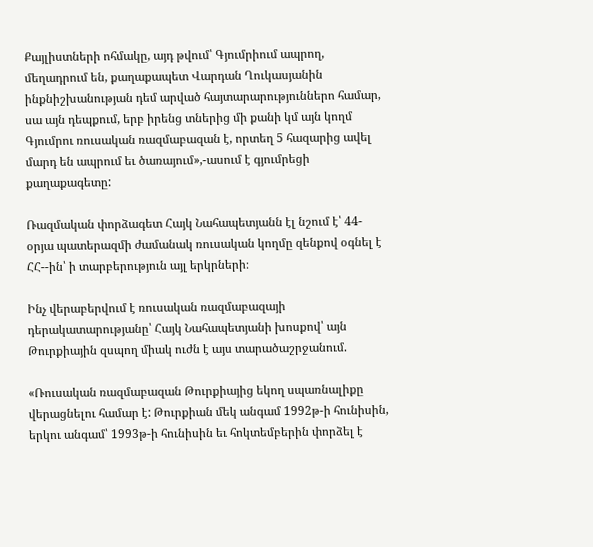Քայլիստների ոհմակը, այդ թվում՝ Գյումրիում ապրող, մեղադրում են, քաղաքապետ Վարդան Ղուկասյանին ինքնիշխանության դեմ արված հայտարարություններո համար, սա այն դեպքում, երբ իրենց տներից մի քանի կմ այն կողմ Գյումրու ռուսական ռազմաբազան է, որտեղ 5 հազարից ավել մարդ են ապրում եւ ծառայում»,-ասում է գյումրեցի քաղաքագետը:

Ռազմական փորձագետ Հայկ Նահապետյանն էլ նշում է՝ 44-օրյա պատերազմի ժամանակ ռուսական կողմը զենքով օգնել է ՀՀ--ին՝ ի տարբերություն այլ երկրների։

Ինչ վերաբերվում է ռուսական ռազմաբազայի դերակատարությանը՝ Հայկ Նահապետյանի խոսքով՝ այն Թուրքիային զսպող միակ ուժն է այս տարածաշրջանում.

«Ռուսական ռազմաբազան Թուրքիայից եկող սպառնալիքը վերացնելու համար է: Թուրքիան մեկ անգամ 1992թ-ի հունիսին, երկու անգամ՝ 1993թ-ի հունիսին եւ հոկտեմբերին փորձել է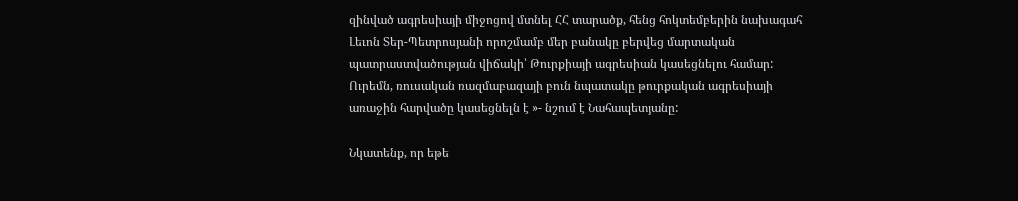զինված ագրեսիայի միջոցով մտնել ՀՀ տարածք, հենց հոկտեմբերին նախագահ Լեւոն Տեր-Պետրոսյանի որոշմամբ մեր բանակը բերվեց մարտական պատրաստվածության վիճակի՝ Թուրքիայի ագրեսիան կասեցնելու համար: Ուրեմն, ռուսական ռազմաբազայի բուն նպատակը թուրքական ագրեսիայի առաջին հարվածը կասեցնելն է »- նշում է Նահապետյանը:

Նկատենք, որ եթե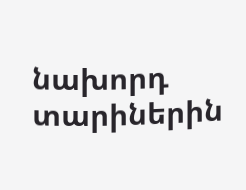նախորդ տարիներին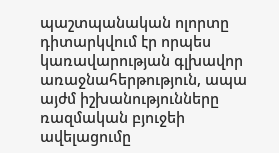պաշտպանական ոլորտը դիտարկվում էր որպես կառավարության գլխավոր առաջնահերթություն, ապա այժմ իշխանությունները ռազմական բյուջեի ավելացումը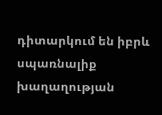դիտարկում են իբրև սպառնալիք խաղաղության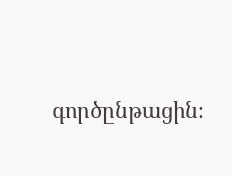գործընթացին։